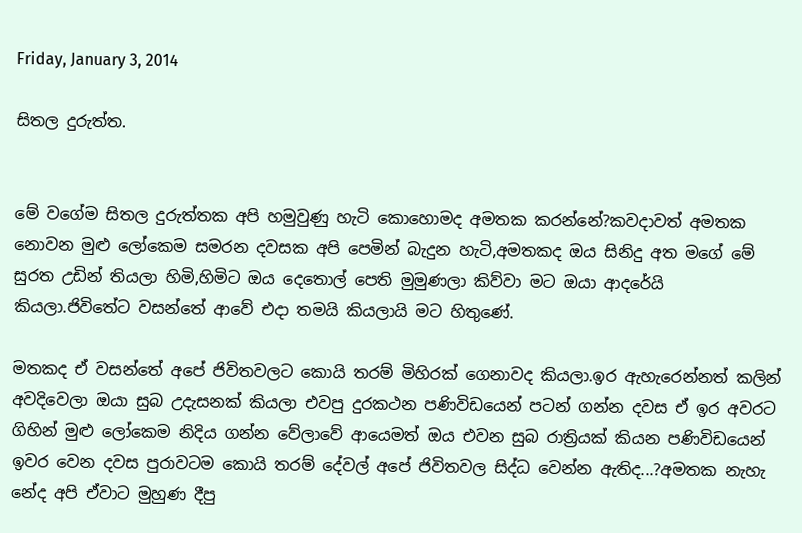Friday, January 3, 2014

සිතල දුරුත්ත.


මේ වගේම සිතල දුරුත්තක අපි හමුවුණු හැටි කොහොමද අමතක කරන්නේ?කවදාවත් අමතක නොවන මුළු ලෝකෙම සමරන දවසක අපි පෙමින් බැදුන හැටි,අමතකද ඔය සිනිදු අත මගේ මේ සුරත උඩින් තියලා හිමි,හිමිට ඔය දෙතොල් පෙති මුමුණලා කිව්වා මට ඔයා ආදරේයි කියලා.ජිවිතේට වසන්තේ ආවේ එදා තමයි කියලායි මට හිතුණේ.

මතකද ඒ වසන්තේ අපේ ජිවිතවලට කොයි තරම් මිහිරක් ගෙනාවද කියලා.ඉර ඇහැරෙන්නත් කලින් අවදිවෙලා ඔයා සුබ උදැසනක් කියලා එවපු දුරකථන පණිවිඩයෙන් පටන් ගන්න දවස ඒ ඉර අවරට ගිහින් මුළු ලෝකෙම නිදිය ගන්න වේලාවේ ආයෙමත් ඔය එවන සුබ රාත්‍රියක් කියන පණිවිඩයෙන් ඉවර වෙන දවස පුරාවටම කොයි තරම් දේවල් අපේ ජිවිතවල සිද්ධ වෙන්න ඇතිද...?අමතක නැහැ නේද අපි ඒවාට මුහුණ දීපු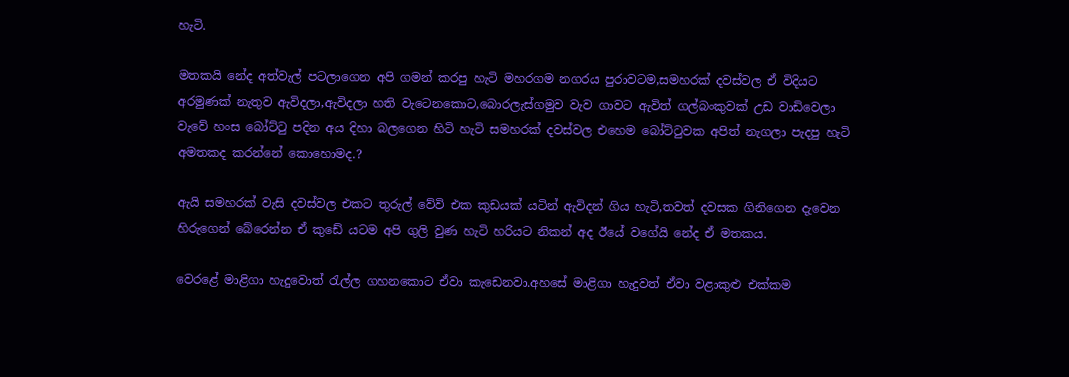හැටි.

මතකයි නේද අත්වැල් පටලාගෙන අපි ගමන් කරපු හැටි මහරගම නගරය පුරාවටම,සමහරක් දවස්වල ඒ විදියට අරමුණක් නැතුව ඇවිදලා,ඇවිදලා හති වැටෙනකොට,බොරලැස්ගමුව වැව ගාවට ඇවිත් ගල්බංකුවක් උඩ වාඩිවෙලා වැවේ හංස බෝට්ටු පදින අය දිහා බලගෙන හිටි හැටි සමහරක් දවස්වල එහෙම බෝට්ටුවක අපිත් නැගලා පැදපු හැටි අමතකද කරන්නේ කොහොමද.?

ඇයි සමහරක් වැසි දවස්වල එකට තුරුල් වේවි එක කුඩයක් යටින් ඇවිදන් ගිය හැටි,තවත් දවසක ගිනිගෙන දැවෙන හිරුගෙන් බේරෙන්න ඒ කුඩේ යටම අපි ගුලි වුණ හැටි හරියට නිකන් අද ඊයේ වගේයි නේද ඒ මතකය.

වෙරළේ මාළිගා හැදුවොත් රැල්ල ගහනකොට ඒවා කැඩෙනවා.අහසේ මාළිගා හැදුවත් ඒවා වළාකුළු එක්කම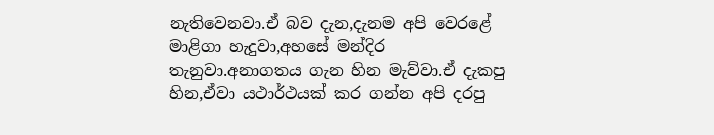නැතිවෙනවා.ඒ බව දැන,දැනම අපි වෙරළේ මාළිගා හැදුවා,අහසේ මන්දිර තැනුවා.අනාගතය ගැන හින මැව්වා.ඒ දැකපු හින,ඒවා යථාර්ථයක් කර ගන්න අපි දරපු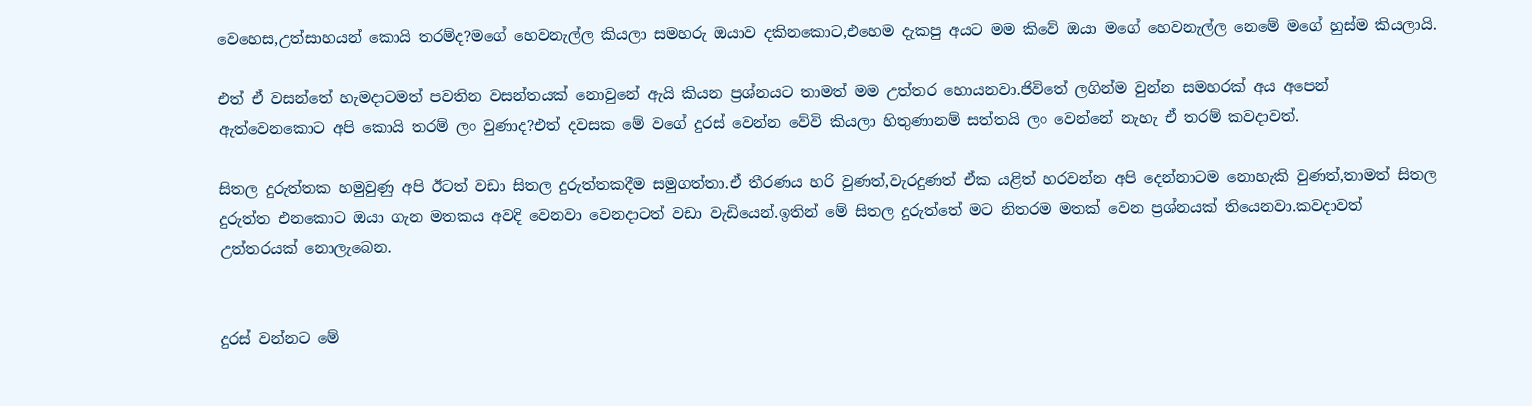වෙහෙස,උත්සාහයන් කොයි තරම්ද?මගේ හෙවනැල්ල කියලා සමහරු ඔයාව දකිනකොට,එහෙම දැකපු අයට මම කිවේ ඔයා මගේ හෙවනැල්ල නෙමේ මගේ හුස්ම කියලායි.

එත් ඒ වසන්තේ හැමදාටමත් පවතින වසන්තයක් නොවුනේ ඇයි කියන ප්‍රශ්නයට තාමත් මම උත්තර හොයනවා.ජිවිතේ ලගින්ම වුන්න සමහරක් අය අපෙන් ඇත්වෙනකොට අපි කොයි තරම් ලං වුණාද?එත් දවසක මේ වගේ දුරස් වෙන්න වේවි කියලා හිතුණානම් සත්තයි ලං වෙන්නේ නැහැ ඒ තරම් කවදාවත්.

සිතල දුරුත්තක හමුවුණු අපි ඊටත් වඩා සිතල දුරුත්තකදීම සමුගත්තා.ඒ තීරණය හරි වුණත්,වැරදුණත් ඒක යළිත් හරවන්න අපි දෙන්නාටම නොහැකි වුණත්,තාමත් සිතල දුරුත්ත එනකොට ඔයා ගැන මතකය අවදි වෙනවා වෙනදාටත් වඩා වැඩියෙන්.ඉතින් මේ සිතල දුරුත්තේ මට නිතරම මතක් වෙන ප්‍රශ්නයක් තියෙනවා.කවදාවත් උත්තරයක් නොලැබෙන.


දුරස් වන්නට මේ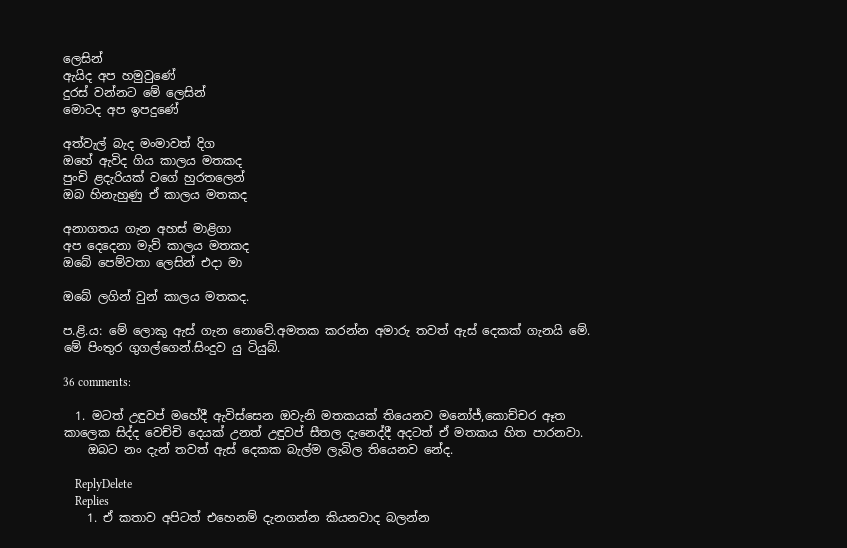ලෙසින්
ඇයිද අප හමුවුණේ
දුරස් වන්නට මේ ලෙසින්
මොටද අප ඉපදුණේ

අත්වැල් බැද මංමාවත් දිග
ඔහේ ඇවිද ගිය කාලය මතකද
පුංචි ළදැරියක් වගේ හුරතලෙන්
ඔබ හිනැහුණු ඒ කාලය මතකද

අනාගතය ගැන අහස් මාළිගා
අප දෙදෙනා මැව් කාලය මතකද
ඔබේ පෙම්වතා ලෙසින් එදා මා

ඔබේ ලගින් වුන් කාලය මතකද.

ප.ළි.ය: මේ ලොකු ඇස් ගැන නොවේ.අමතක කරන්න අමාරු තවත් ඇස් දෙකක් ගැනයි මේ.
මේ පිංතුර ගුගල්ගෙන්.සිංදුව යු ටියුබ්.

36 comments:

  1. මටත් උඳුවප් මහේදී ඇවිස්සෙන ඔවැනි මතකයක් තියෙනව මනෝජ්,කොච්චර ඈත කාලෙක සිද්ද වෙච්චි දෙයක් උනත් උඳුවප් සීතල දැනෙද්දී අදටත් ඒ මතකය හිත පාරනවා.
    ඔබට නං දැන් තවත් ඇස් දෙකක බැල්ම ලැබිල තියෙනව නේද.

    ReplyDelete
    Replies
    1. ඒ කතාව අපිටත් එහෙනම් දැනගන්න කියනවාද බලන්න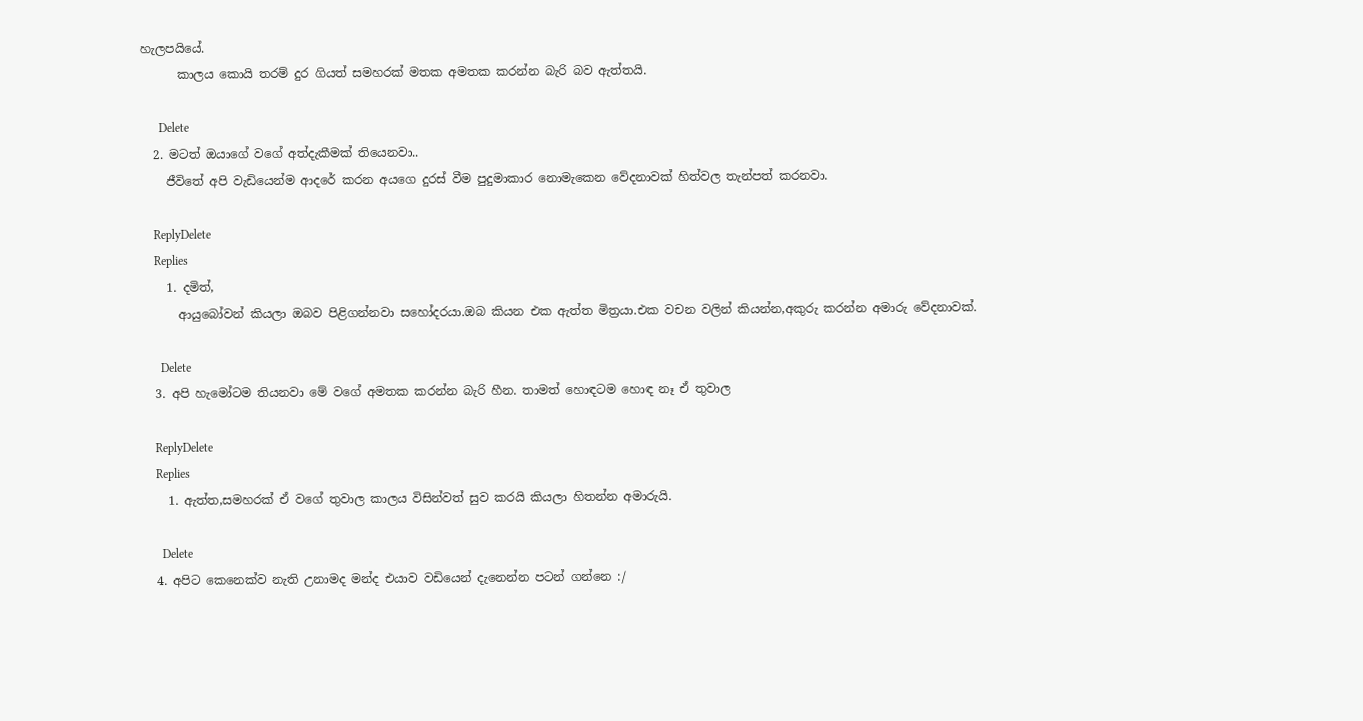හැලපයියේ.
      කාලය කොයි තරම් දුර ගියත් සමහරක් මතක අමතක කරන්න බැරි බව ඇත්තයි.

      Delete
  2. මටත් ඔයාගේ වගේ අත්දැකීමක් තියෙනවා..
    ජීවිතේ අපි වැඩියෙන්ම ආදරේ කරන අයගෙ දුරස් වීම පුදුමාකාර නොමැකෙන වේදනාවක් හිත්වල තැන්පත් කරනවා.

    ReplyDelete
    Replies
    1. දමිත්,
      ආයුබෝවන් කියලා ඔබව පිළිගන්නවා සහෝදරයා.ඔබ කියන එක ඇත්ත මිත්‍රයා.එක වචන වලින් කියන්න,අකුරු කරන්න අමාරු වේදනාවක්.

      Delete
  3. අපි හැමෝටම තියනවා මේ වගේ අමතක කරන්න බැරි හීන. තාමත් හොඳටම හොඳ නෑ ඒ තුවාල

    ReplyDelete
    Replies
    1. ඇත්ත,සමහරක් ඒ වගේ තුවාල කාලය විසින්වත් සුව කරයි කියලා හිතන්න අමාරුයි.

      Delete
  4. අපිට කෙනෙක්ව නැති උනාමද මන්ද එයාව වඩියෙන් දැනෙන්න පටන් ගන්නෙ :/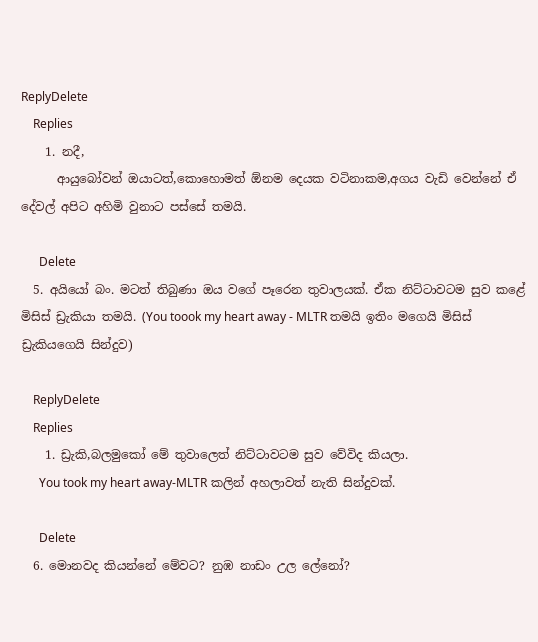ReplyDelete
    Replies
    1. නදී,
      ආයුබෝවන් ඔයාටත්,කොහොමත් ඕනම දෙයක වටිනාකම,අගය වැඩි වෙන්නේ ඒ දේවල් අපිට අහිමි වුනාට පස්සේ තමයි.

      Delete
  5. අයියෝ බං. මටත් තිබුණා ඔය වගේ පෑරෙන තුවාලයක්. ඒක නිට්ටාවටම සුව කළේ මිසිස් ඩ්‍රැකියා තමයි. (You toook my heart away - MLTR තමයි ඉතිං මගෙයි මිසිස් ඩ්‍රැකියගෙයි සින්දුව)

    ReplyDelete
    Replies
    1. ඩ්‍රැකි,බලමුකෝ මේ තුවාලෙත් නිට්ටාවටම සුව වේවිද කියලා.
      You took my heart away-MLTR කලින් අහලාවත් නැති සින්දුවක්.

      Delete
  6. මොනවද කියන්නේ මේවට? නුඹ නාඩං උල ලේනෝ?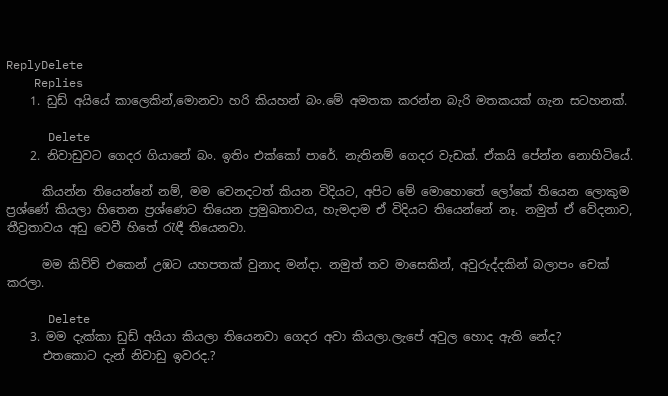ReplyDelete
    Replies
    1. ඩුඩ් අයියේ කාලෙකින්,මොනවා හරි කියහන් බං.මේ අමතක කරන්න බැරි මතකයක් ගැන සටහනක්.

      Delete
    2. නිවාඩුවට ගෙදර ගියානේ බං. ඉතිං එක්කෝ පාරේ. නැතිනම් ගෙදර වැඩක්. ඒකයි පේන්න නොහිටියේ.

      කියන්න තියෙන්නේ නම්, මම වෙනදටත් කියන විදියට, අපිට මේ මොහොතේ ලෝකේ තියෙන ලොකුම ප්‍රශ්ණේ කියලා හිතෙන ප්‍රශ්ණෙට තියෙන ප්‍රමුඛතාවය, හැමදාම ඒ විදියට තියෙන්නේ නෑ. නමුත් ඒ වේදනාව, තීව්‍රතාවය අඩු වෙවී හිතේ ‍රැඳී තියෙනවා.

      මම කිව්ව් එකෙන් උඹට යහපතක් වුනාද මන්දා. නමුත් තව මාසෙකින්, අවුරුද්දකින් බලාපං චෙක් කරලා.

      Delete
    3. මම දැක්කා ඩුඩ් අයියා කියලා තියෙනවා ගෙදර අවා කියලා.ලැපේ අවුල හොද ඇති නේද?
      එතකොට දැන් නිවාඩු ඉවරද.?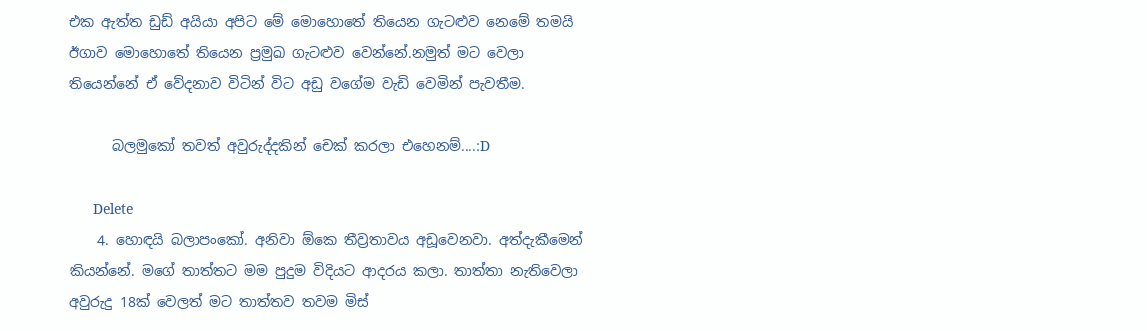එක ඇත්ත ඩුඩ් අයියා අපිට මේ මොහොතේ තියෙන ගැටළුව නෙමේ තමයි ඊගාව මොහොතේ තියෙන ප්‍රමුඛ ගැටළුව වෙන්නේ.නමුත් මට වෙලා තියෙන්නේ ඒ වේදනාව විටින් විට අඩු වගේම වැඩි වෙමින් පැවතීම.

      බලමුකෝ තවත් අවුරුද්දකින් චෙක් කරලා එහෙනම්....:D

      Delete
    4. හොඳයි බලාපංකෝ. අනිවා ඕකෙ තීව්‍රතාවය අඩූවෙනවා. අත්දැකීමෙන් කියන්නේ. මගේ තාත්තට මම පුදුම විදියට ආදරය කලා. තාත්තා නැතිවෙලා අවුරුදු 18ක් වෙලත් මට තාත්තව තවම මිස්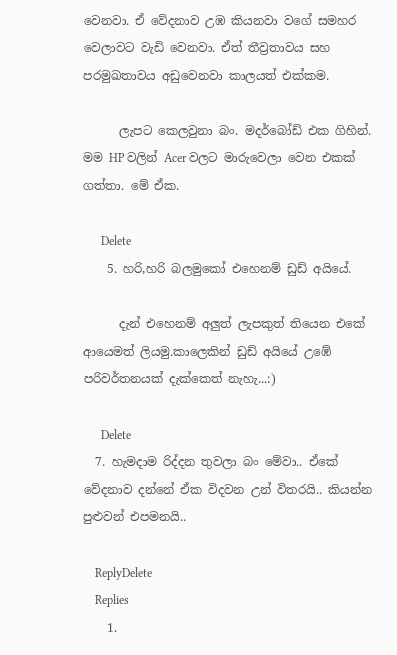වෙනවා. ඒ වේදනාව උඹ කියනවා වගේ සමහර වෙලාවට වැඩි වෙනවා. ඒත් තීව්‍රතාවය සහ පරමුඛතාවය අඩුවෙනවා කාලයත් එක්කම.

      ලැපට කෙලවුනා බං. මදර්බෝඩ් එක ගිහින්. මම HP වලින් Acer වලට මාරුවෙලා වෙන එකක් ගත්තා. මේ ඒක.

      Delete
    5. හරි,හරි බලමුකෝ එහෙනම් ඩුඩ් අයියේ.

      දැන් එහෙනම් අලුත් ලැපකුත් තියෙන එකේ ආයෙමත් ලියමු.කාලෙකින් ඩුඩ් අයියේ උඹේ පරිවර්තනයක් දැක්කෙත් නැහැ...:)

      Delete
  7. හැමදාම රිද්දන තුවලා බං මේවා.. ඒකේ වේදනාව දන්නේ ඒක විදවන උන් විතරයි.. කියන්න පුළුවන් එපමනයි..

    ReplyDelete
    Replies
    1.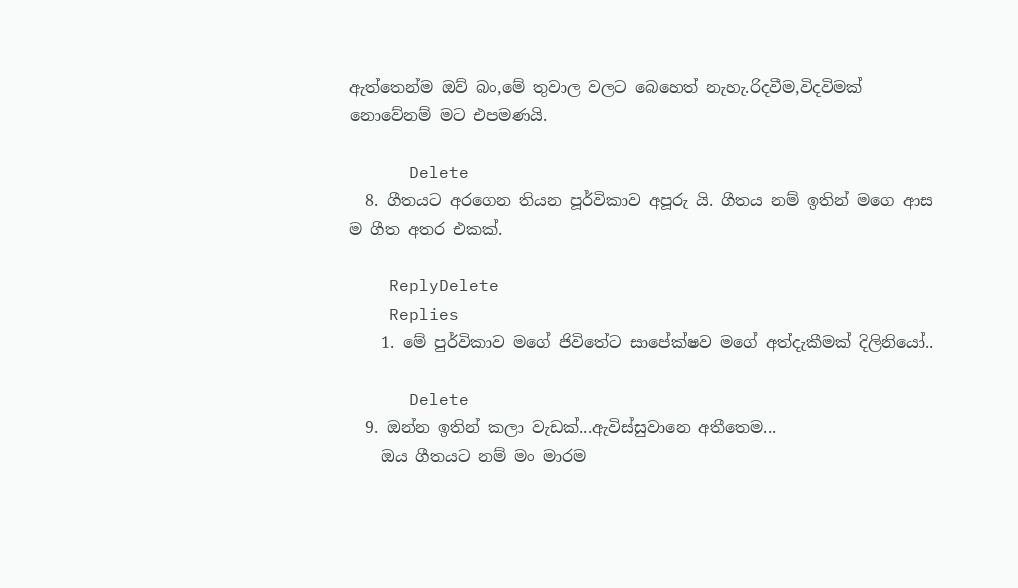ඇත්තෙන්ම ඔව් බං,මේ තුවාල වලට බෙහෙත් නැහැ.රිදවීම,විදවිමක් නොවේනම් මට එපමණයි.

      Delete
  8. ගීතයට අරගෙන තියන පූර්විකාව අපූරු යි. ගීතය නම් ඉතින් මගෙ ආස ම ගීත අතර එකක්.

    ReplyDelete
    Replies
    1. මේ පුර්විකාව මගේ ජිවිතේට සාපේක්ෂව මගේ අත්දැකීමක් දිලිනියෝ..

      Delete
  9. ඔන්න ඉතින් කලා වැඩක්...ඇවිස්සුවානෙ අතීතෙම...
    ඔය ගීතයට නම් මං මාරම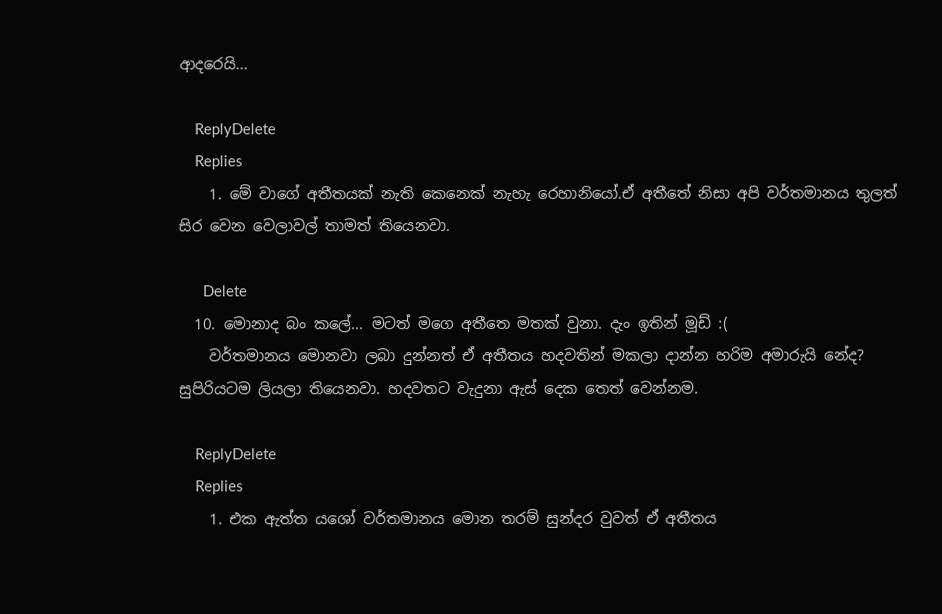ආදරෙයි...

    ReplyDelete
    Replies
    1. මේ වාගේ අතීතයක් නැති කෙනෙක් නැහැ රෙහානියෝ.ඒ අතීතේ නිසා අපි වර්තමානය තුලත් සිර වෙන වෙලාවල් තාමත් තියෙනවා.

      Delete
  10. මොනාද බං කලේ... මටත් මගෙ අතීතෙ මතක් වුනා. දැං ඉතින් මූඩ් :(
    වර්තමානය මොනවා ලබා දුන්නත් ඒ අතීතය හදවතින් මකලා දාන්න හරිම අමාරුයි නේද? සුපිරියටම ලියලා තියෙනවා. හදවතට වැදුනා ඇස් දෙක තෙත් වෙන්නම.

    ReplyDelete
    Replies
    1. එක ඇත්ත යශෝ වර්තමානය මොන තරම් සුන්දර වුවත් ඒ අතීතය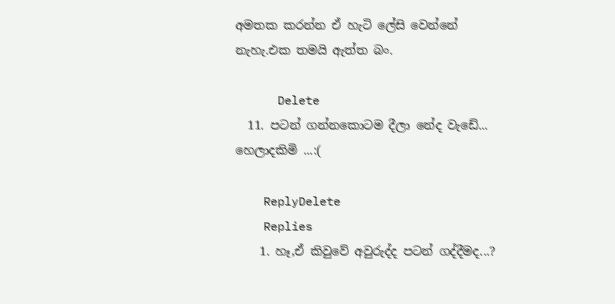අමතක කරන්න ඒ හැටි ලේසි වෙන්නේ නැහැ.එක තමයි ඇත්ත බං.

      Delete
  11. පටන් ගන්නකොටම දීලා නේද වැඩේ... හෙලාදකිමි ...:(

    ReplyDelete
    Replies
    1. හෑ,ඒ කිවුවේ අවුරුද්ද පටන් ගද්දීමද...?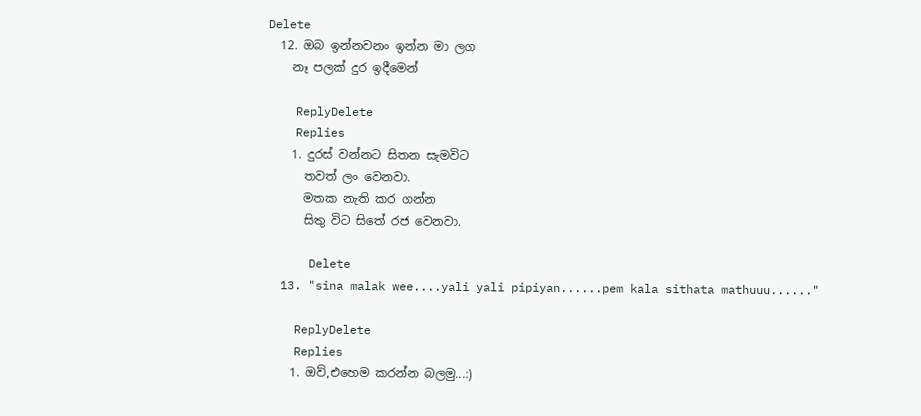Delete
  12. ඔබ ඉන්නවනං ඉන්න මා ලග
    නෑ පලක් දුර ඉදීමෙන්

    ReplyDelete
    Replies
    1. දුරස් වන්නට සිතන සැමවිට
      තවත් ලං වෙනවා.
      මතක නැති කර ගන්න
      සිතු විට සිතේ රජ වෙනවා.

      Delete
  13. "sina malak wee....yali yali pipiyan......pem kala sithata mathuuu......"

    ReplyDelete
    Replies
    1. ඔව්,එහෙම කරන්න බලමු...:)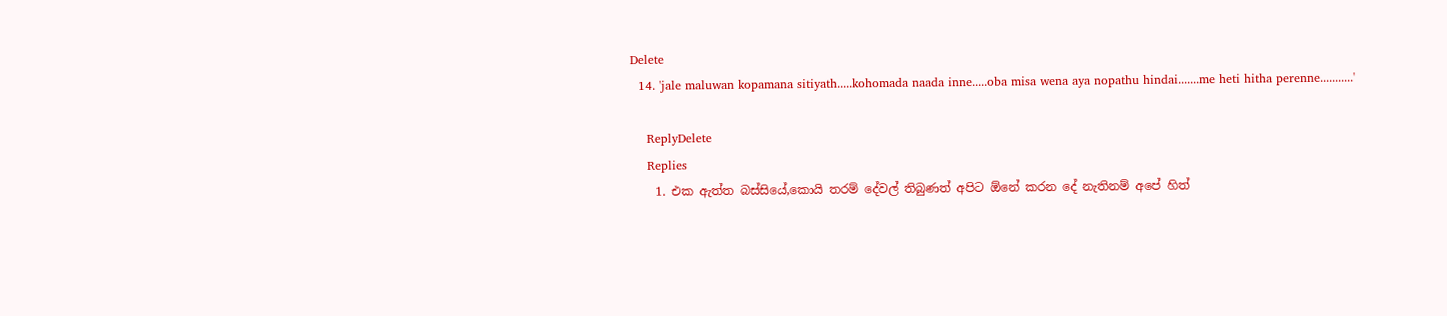Delete
  14. 'jale maluwan kopamana sitiyath.....kohomada naada inne.....oba misa wena aya nopathu hindai.......me heti hitha perenne...........'

    ReplyDelete
    Replies
    1. එක ඇත්ත බස්සියේ,කොයි තරම් දේවල් තිබුණත් අපිට ඕනේ කරන දේ නැතිනම් අපේ හිත්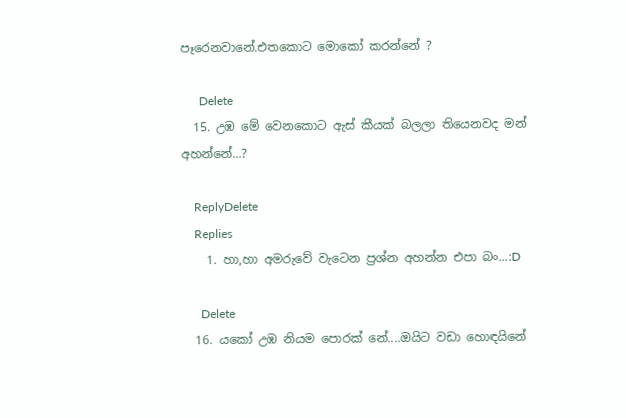පෑරෙනවානේ.එතකොට මොකෝ කරන්නේ ?

      Delete
  15. උඹ මේ වෙනකොට ඇස් කීයක් බලලා තියෙනවද මන් අහන්නේ...?

    ReplyDelete
    Replies
    1. හා,හා අමරුවේ වැටෙන ප්‍රශ්න අහන්න එපා බං...:D

      Delete
  16. යකෝ උඹ නියම පොරක් නේ....ඔයිට වඩා හොඳයිනේ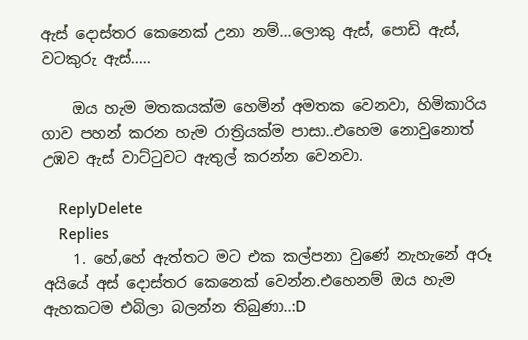ඇස් දොස්තර කෙනෙක් උනා නම්...ලොකු ඇස්, පොඩි ඇස්, වටකුරු ඇස්.....

    ඔය හැම මතකයක්ම හෙමින් අමතක වෙනවා, හිමිකාරිය ගාව පහන් කරන හැම රාත්‍රියක්ම පාසා..එහෙම නොවුනොත් උඹව ඇස් වාට්ටුවට ඇතුල් කරන්න වෙනවා.

    ReplyDelete
    Replies
    1. හේ,හේ ඇත්තට මට එක කල්පනා වුණේ නැහැනේ අරූ අයියේ අස් දොස්තර කෙනෙක් වෙන්න.එහෙනම් ඔය හැම ඇහකටම එබිලා බලන්න තිබුණා..:D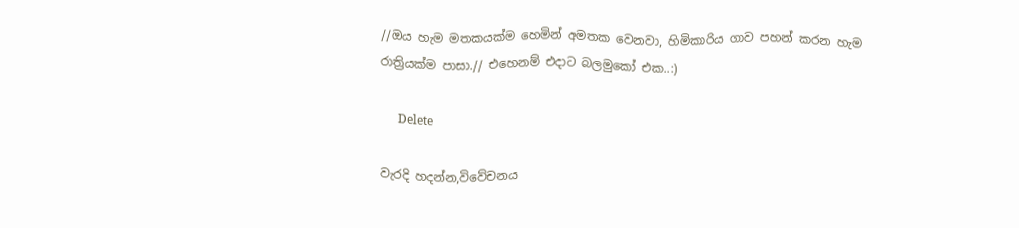//ඔය හැම මතකයක්ම හෙමින් අමතක වෙනවා, හිමිකාරිය ගාව පහන් කරන හැම රාත්‍රියක්ම පාසා.// එහෙනම් එදාට බලමුකෝ එක..:)

      Delete

වැරදි හදන්න,විවේචනය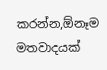කරන්න,ඕනෑම මතවාදයක්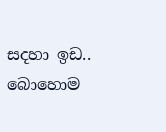සදහා ඉඩ..
බොහොම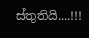ස්තුතියි....!!!